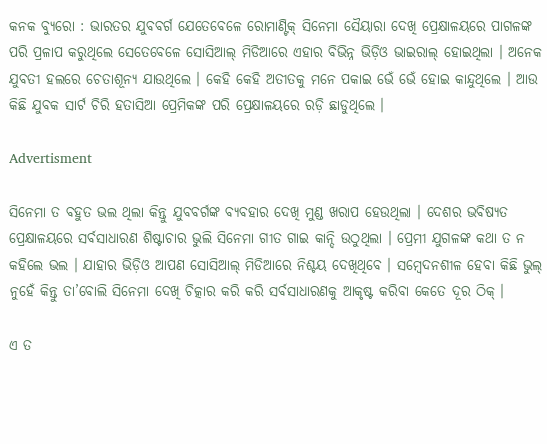କନକ ବ୍ୟୁରୋ : ଭାରତର ଯୁବବର୍ଗ ଯେତେବେଳେ ରୋମାଣ୍ଟିକ୍ ସିନେମା ସୈୟାରା ଦେଖି ପ୍ରେକ୍ଷାଳୟରେ ପାଗଳଙ୍କ ପରି ପ୍ରଳାପ କରୁଥିଲେ ସେତେବେଳେ ସୋସିଆଲ୍ ମିଡିଆରେ ଏହାର ବିଭିନ୍ନ ଭିଡ଼ିଓ ଭାଇରାଲ୍ ହୋଇଥିଲା । ଅନେକ ଯୁବତୀ ହଲରେ ଚେତାଶୂନ୍ୟ ଯାଉଥିଲେ । କେହି କେହି ଅତୀତକୁ ମନେ ପକାଇ ଭେଁ ଭେଁ ହୋଇ କାନ୍ଦୁଥିଲେ । ଆଉ କିଛି ଯୁବକ ସାର୍ଟ ଚିରି ହତାସିଆ ପ୍ରେମିକଙ୍କ ପରି ପ୍ରେକ୍ଷାଳୟରେ ରଡ଼ି ଛାଡୁଥିଲେ ।

Advertisment

ସିନେମା ତ ବହୁତ ଭଲ ଥିଲା କିନ୍ତୁ ଯୁବବର୍ଗଙ୍କ ବ୍ୟବହାର ଦେଖି ମୁଣ୍ଡ ଖରାପ ହେଉଥିଲା । ଦେଶର ଭବିଷ୍ୟତ ପ୍ରେକ୍ଷାଳୟରେ ସର୍ବସାଧାରଣ ଶିଷ୍ଟାଚାର ଭୁଲି ସିନେମା ଗୀତ ଗାଇ କାନ୍ଦି ଉଠୁଥିଲା । ପ୍ରେମୀ ଯୁଗଳଙ୍କ କଥା ତ ନ କହିଲେ ଭଲ । ଯାହାର ଭିଡ଼ିଓ ଆପଣ ସୋସିଆଲ୍ ମିଡିଆରେ ନିଶ୍ଚୟ ଦେଖିଥିବେ । ସମ୍ବେଦନଶୀଳ ହେବା କିଛି ଭୁଲ୍ ନୁହେଁ କିନ୍ତୁ ତା’ବୋଲି ସିନେମା ଦେଖି ଚିତ୍କାର କରି କରି ସର୍ବସାଧାରଣକୁ ଆକୃଷ୍ଟ କରିବା କେତେ ଦୂର ଠିକ୍ ।

ଏ ତ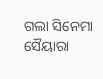ଗଲା ସିନେମା ସୈୟାରା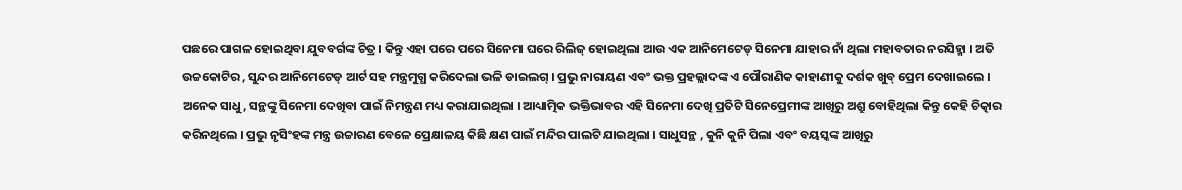ପଛରେ ପାଗଳ ହୋଇଥିବା ଯୁବବର୍ଗଙ୍କ ଚିତ୍ର । କିନ୍ତୁ ଏହା ପରେ ପରେ ସିନେମା ଘରେ ରିଲିଜ୍ ହୋଇଥିଲା ଆଉ ଏକ ଆନିମେଟେଡ୍ ସିନେମା ଯାହାର ନାଁ ଥିଲା ମହାବତାର ନରସିହ୍ମା । ଅତି ଉଚ୍ଚକୋଟିର , ସୁନ୍ଦର ଆନିମେଟେଡ୍ ଆର୍ଟ ସହ ମନ୍ତ୍ରମୁଗ୍ଧ କରିଦେଲା ଭଳି ଡାଇଲଗ୍ । ପ୍ରଭୁ ନାରାୟଣ ଏବଂ ଭକ୍ତ ପ୍ରହଲ୍ଲାଦଙ୍କ ଏ ପୌରାଣିକ କାହାଣୀକୁ ଦର୍ଶକ ଖୁବ୍ ପ୍ରେମ ଦେଖାଇଲେ । ଅନେକ ସାଧୁ, ସନ୍ଥଙ୍କୁ ସିନେମା ଦେଖିବା ପାଇଁ ନିମନ୍ତ୍ରଣ ମଧ୍ୟ କରାଯାଇଥିଲା । ଆଧ୍ୟାତ୍ମିକ ଭକ୍ତିଭାବର ଏହି ସିନେମା ଦେଖି ପ୍ରତିଟି ସିନେପ୍ରେମୀଙ୍କ ଆଖିରୁ ଅଶ୍ରୁ ବୋହିଥିଲା କିନ୍ତୁ କେହି ଚିତ୍କାର କରିନଥିଲେ । ପ୍ରଭୁ ନୃସିଂହଙ୍କ ମନ୍ତ୍ର ଉଚ୍ଚାରଣ ବେଳେ ପ୍ରେକ୍ଷାଳୟ କିଛି କ୍ଷଣ ପାଇଁ ମନ୍ଦିର ପାଲଟି ଯାଇଥିଲା । ସାଧୁସନ୍ଥ , କୁନି କୁନି ପିଲା ଏବଂ ବୟସ୍କଙ୍କ ଆଖିରୁ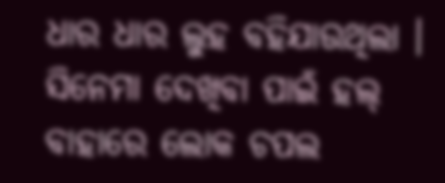ଧାର ଧାର ଲୁହ ବହିଯାଉଥିଲା । ସିନେମା ଦେଖିବା ପାଇଁ ହଲ୍ ବାହାରେ ଲୋକ ଚପଲ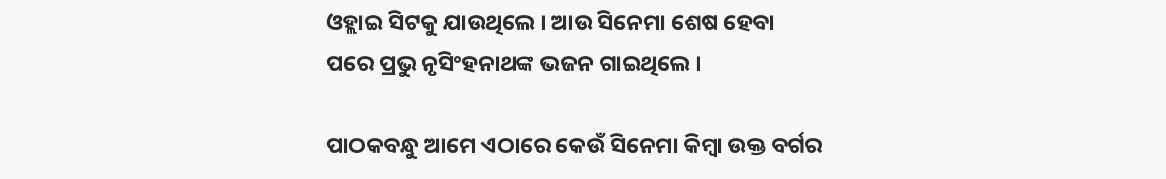ଓହ୍ଲାଇ ସିଟକୁ ଯାଉଥିଲେ । ଆଉ ସିନେମା ଶେଷ ହେବା ପରେ ପ୍ରଭୁ ନୃସିଂହନାଥଙ୍କ ଭଜନ ଗାଇଥିଲେ ।

ପାଠକବନ୍ଧୁ ଆମେ ଏଠାରେ କେଉଁ ସିନେମା କିମ୍ବା ଉକ୍ତ ବର୍ଗର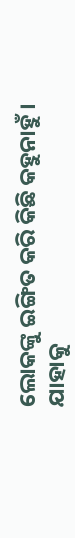ଲୋକଙ୍କୁ ଇଙ୍ଗିତ କରି କିଛି କହୁନାହୁଁ । ଯାହାକୁ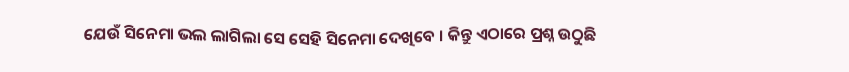ଯେଉଁ ସିନେମା ଭଲ ଲାଗିଲା ସେ ସେହି ସିନେମା ଦେଖିବେ । କିନ୍ତୁ ଏଠାରେ ପ୍ରଶ୍ନ ଉଠୁଛି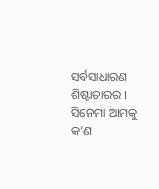ସର୍ବସାଧାରଣ ଶିଷ୍ଟାଚାରର । ସିନେମା ଆମକୁ କ’ଣ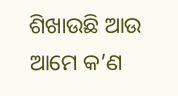ଶିଖାଉଛି ଆଉ ଆମେ କ’ଣ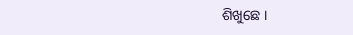ଶିଖୁଛେ ।